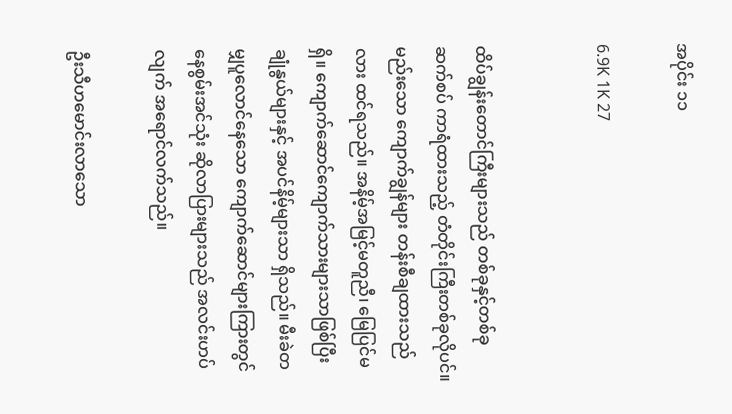အပိုင်း ၁၁

6.9K 1K 27


ထိပ်ချွန်းတောင်ကြီးများသည် တစ်ခုနှင့်တစ်ခု ဆက်စပ် ကာရံထားသည့် တံတိုင်းကြီးတစ်ခုလိုပင်။ မည်းသော ကျောက်ချွန်များ တန်းစီချထားသည်လား ထင်ရသည်။ အနိမ့်အမြင့်မတူညီ၊ မြေပြင်မရှိ။ ကျောက်ဆောင်ကျောက်သားများသာဖြစ်ပြီး ချုံနွယ်များနှင့် အပင်နိမ့်များသာ ရှိသည်။ မီးခဲတမျှပူလောင်နေသော ကျောက်ဆောင်များကြားတွင် နေစွမ်းအင်သုံး ဆိုလာပြားများသည် အလင်းဟပ်လျက် အရောင်လက်သည်။

ဦးသီဟမောင်းလာသော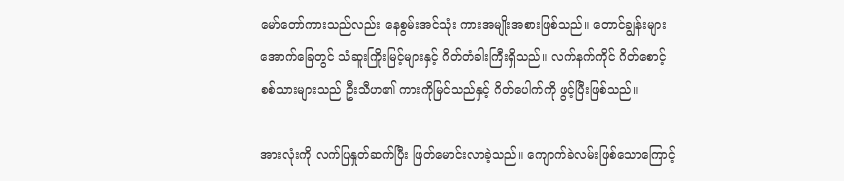မော်တော်ကားသည်လည်း နေစွမ်းအင်သုံး ကားအမျိုးအစားဖြစ်သည်။ တောင်ချွန်းများအောက်ခြေတွင် သံဆူးကြိုးမြင့်များနှင့် ဂိတ်တံခါးကြီးရှိသည်။ လက်နက်ကိုင် ဂိတ်စောင့် စစ်သားများသည် ဦးသီဟ၏ ကားကိုမြင်သည်နှင့် ဂိတ်ပေါက်ကို ဖွင့်ပြီးဖြစ်သည်။

အားလုံးကို လက်ပြနှုတ်ဆက်ပြီး ဖြတ်မောင်းလာခဲ့သည်။ ကျောက်ခဲလမ်းဖြစ်သောကြောင့်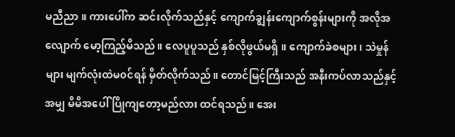မညီညာ။ ကားပေါ်က ဆင်းလိုက်သည်နှင့် ကျောက်ချွန်းကျောက်စွန်းများကို အလိုအလျောက် မော့ကြည့်မိသည်။ လေပူပူသည် နှစ်လိုဖွယ်မရှိ။ ကျောက်ခဲစများ၊ သဲမှုန်များ မျက်လုံးထဲမ၀င်ရန် မှိတ်လိုက်သည်။ တောင်မြင့်ကြီးသည် အနီးကပ်လာသည်နှင့်အမျှ မိမိအပေါ် ပြိုကျတော့မည်လား ထင်ရသည်။ အေး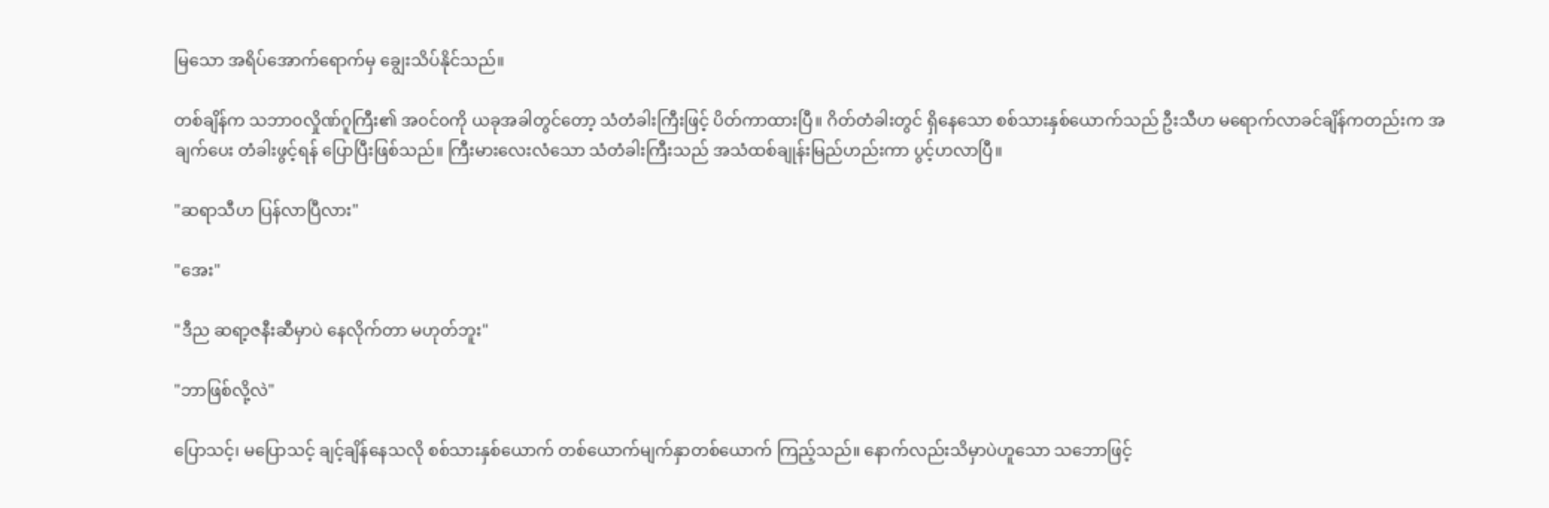မြသော အရိပ်အောက်ရောက်မှ ချွေးသိပ်နိုင်သည်။

တစ်ချိန်က သဘာ၀လှိုဏ်ဂူကြီး၏ အ၀င်၀ကို ယခုအခါတွင်တော့ သံတံခါးကြီးဖြင့် ပိတ်ကာထားပြီ။ ဂိတ်တံခါးတွင် ရှိနေသော စစ်သားနှစ်ယောက်သည် ဦးသီဟ မရောက်လာခင်ချိန်ကတည်းက အချက်ပေး တံခါးဖွင့်ရန် ပြောပြီးဖြစ်သည်။ ကြီးမားလေးလံသော သံတံခါးကြီးသည် အသံထစ်ချုန်းမြည်ဟည်းကာ ပွင့်ဟလာပြီ။

"ဆရာသီဟ ပြန်လာပြီလား"

"အေး"

"ဒီည ဆရာ့ဇနီးဆီမှာပဲ နေလိုက်တာ မဟုတ်ဘူး"

"ဘာဖြစ်လို့လဲ"

ပြောသင့်၊ မပြောသင့် ချင့်ချိန်နေသလို စစ်သားနှစ်ယောက် တစ်ယောက်မျက်နှာတစ်ယောက် ကြည့်သည်။ နောက်လည်းသိမှာပဲဟူသော သဘောဖြင့်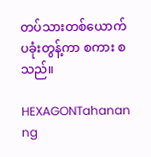တပ်သားတစ်ယောက် ပခုံးတွန့်ကာ စကား စ သည်။

HEXAGONTahanan ng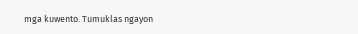mga kuwento. Tumuklas ngayon